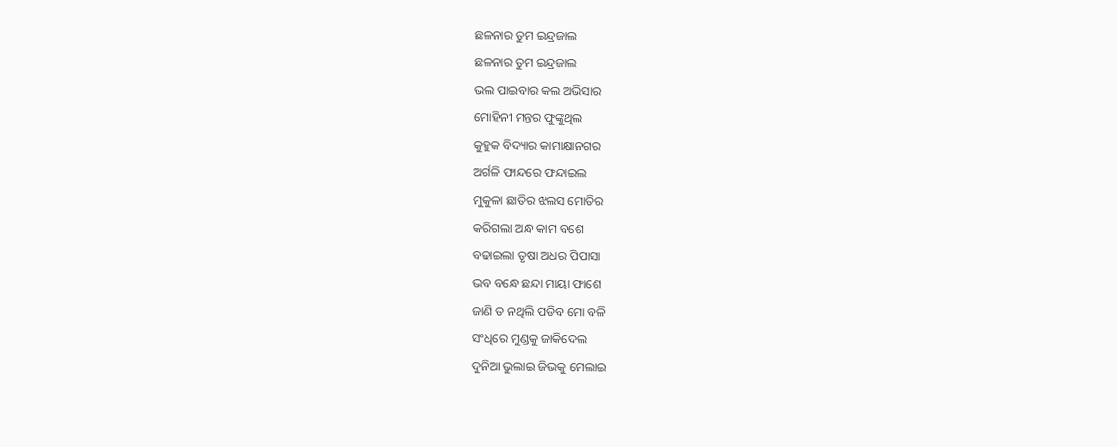ଛଳନାର ତୁମ ଇନ୍ଦ୍ରଜାଲ
ଛଳନାର ତୁମ ଇନ୍ଦ୍ରଜାଲ
ଭଲ ପାଇବାର କଲ ଅଭିସାର
ମୋହିନୀ ମନ୍ତର ଫୁଙ୍କୁଥିଲ
କୁହୁକ ବିଦ୍ୟାର କାମାକ୍ଷାନଗର
ଅର୍ଗଳି ଫାନ୍ଦରେ ଫନ୍ଦାଇଲ
ମୁକୁଳା ଛାତିର ଝଲସ ମୋତିର
କରିଗଲା ଅନ୍ଧ କାମ ବଶେ
ବଢାଇଲା ତୃଷା ଅଧର ପିପାସା
ଭବ ବନ୍ଧେ ଛନ୍ଦା ମାୟା ଫାଶେ
ଜାଣି ତ ନଥିଲି ପଡିବ ମୋ ବଳି
ସଂଧିରେ ମୁଣ୍ଡକୁ ଜାକିଦେଲ
ଦୁନିଆ ଭୁଲାଇ ଜିଭକୁ ମେଲାଇ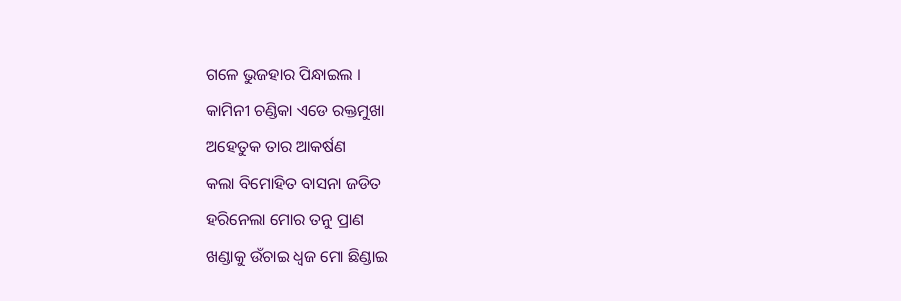ଗଳେ ଭୁଜହାର ପିନ୍ଧାଇଲ ।
କାମିନୀ ଚଣ୍ଡିକା ଏଡେ ରକ୍ତମୁଖା
ଅହେତୁକ ତାର ଆକର୍ଷଣ
କଲା ବିମୋହିତ ବାସନା ଜଡିତ
ହରିନେଲା ମୋର ତନୁ ପ୍ରାଣ
ଖଣ୍ଡାକୁ ଉଁଚାଇ ଧ୍ବଜ ମୋ ଛିଣ୍ଡାଇ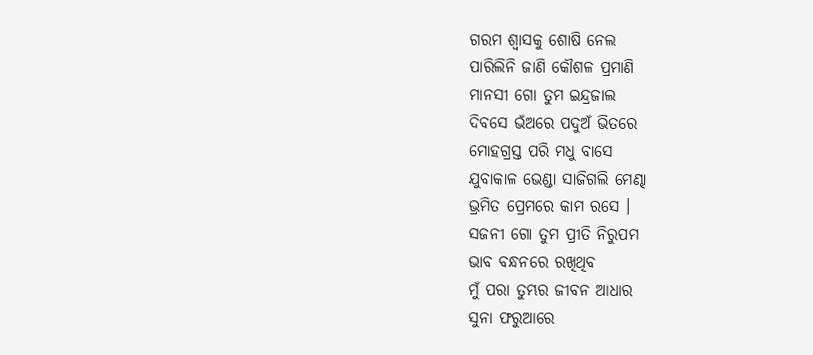ଗରମ ଶ୍ବାସକୁ ଶୋଷି ନେଲ
ପାରିଲିନି ଜାଣି କୌଶଳ ପ୍ରମାଣି
ମାନସୀ ଗୋ ତୁମ ଇନ୍ଦ୍ରଜାଲ
ଦିବସେ ଭଁଅରେ ପଦୁଅଁ ଭିତରେ
ମୋହଗ୍ରସ୍ତ ପରି ମଧୁ ବାସେ
ଯୁବାକାଳ ଭେଣ୍ଡା ସାଜିଗଲି ମେଣ୍ଢା
ଭ୍ରମିତ ପ୍ରେମରେ କାମ ରସେ ।
ସଜନୀ ଗୋ ତୁମ ପ୍ରୀତି ନିରୁପମ
ଭାବ ବନ୍ଧନରେ ରଖିଥିବ
ମୁଁ ପରା ତୁମ୍ଭର ଜୀବନ ଆଧାର
ସୁନା ଫରୁଆରେ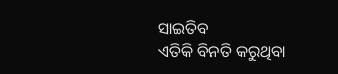ସାଇତିବ
ଏତିକି ବିନତି କରୁଥିବା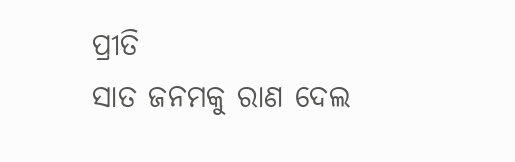ପ୍ରୀତି
ସାତ ଜନମକୁ ରାଣ ଦେଲ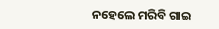ନହେଲେ ମରିବି ଗାଇ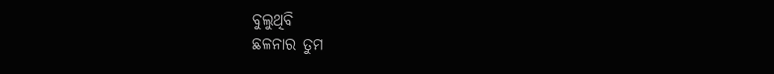ବୁଲୁଥିବି
ଛଳନାର ତୁମ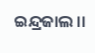ଇନ୍ଦ୍ରଜାଲ ।।